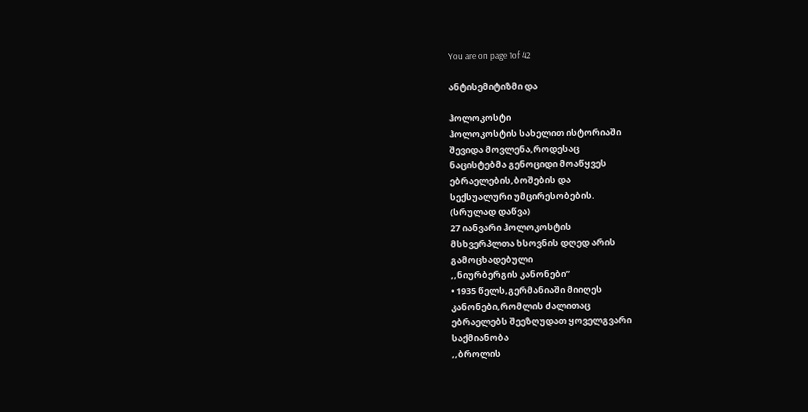You are on page 1of 42

ანტისემიტიზმი და

ჰოლოკოსტი
ჰოლოკოსტის სახელით ისტორიაში
შევიდა მოვლენა,როდესაც
ნაცისტებმა გენოციდი მოაწყვეს
ებრაელების,ბოშების და
სექსუალური უმცირესობების.
(სრულად დაწვა)
27 იანვარი ჰოლოკოსტის
მსხვერპლთა ხსოვნის დღედ არის
გამოცხადებული
,,ნიურბერგის კანონები”
• 1935 წელს,გერმანიაში მიიღეს
კანონები,რომლის ძალითაც
ებრაელებს შეეზღუდათ ყოველგვარი
საქმიანობა
,,ბროლის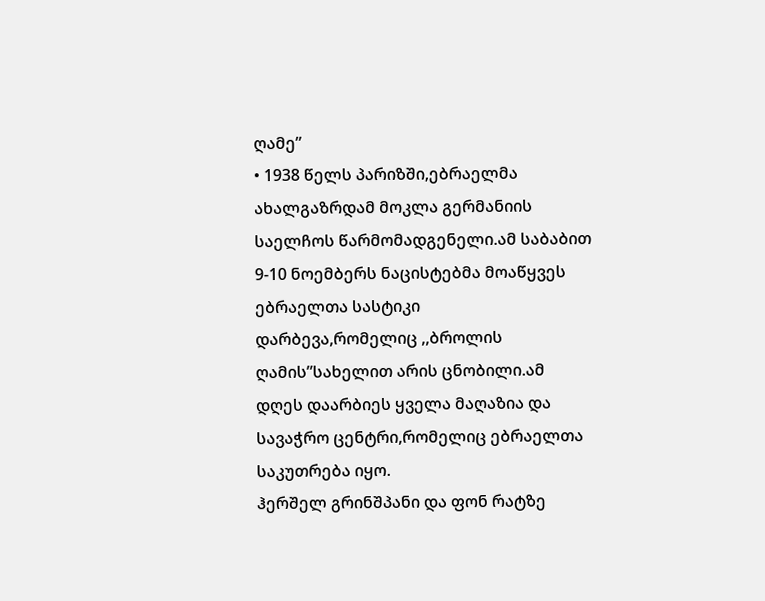ღამე”
• 1938 წელს პარიზში,ებრაელმა
ახალგაზრდამ მოკლა გერმანიის
საელჩოს წარმომადგენელი.ამ საბაბით
9-10 ნოემბერს ნაცისტებმა მოაწყვეს
ებრაელთა სასტიკი
დარბევა,რომელიც ,,ბროლის
ღამის”სახელით არის ცნობილი.ამ
დღეს დაარბიეს ყველა მაღაზია და
სავაჭრო ცენტრი,რომელიც ებრაელთა
საკუთრება იყო.
ჰერშელ გრინშპანი და ფონ რატზე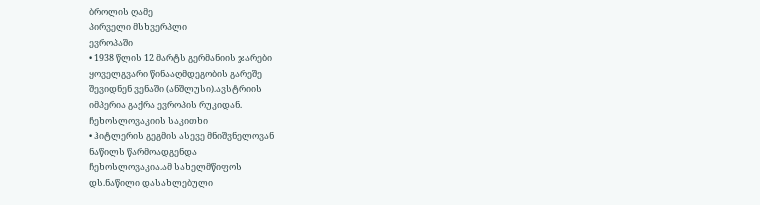ბროლის ღამე
პირველი მსხვერპლი
ევროპაში
• 1938 წლის 12 მარტს გერმანიის ჯარები
ყოველგვარი წინააღმდეგობის გარეშე
შევიდნენ ვენაში (ანშლუსი).ავსტრიის
იმპერია გაქრა ევროპის რუკიდან.
ჩეხოსლოვაკიის საკითხი
• ჰიტლერის გეგმის ასევე მნიშვნელოვან
ნაწილს წარმოადგენდა
ჩეხოსლოვაკია.ამ სახელმწიფოს
დს.ნაწილი დასახლებული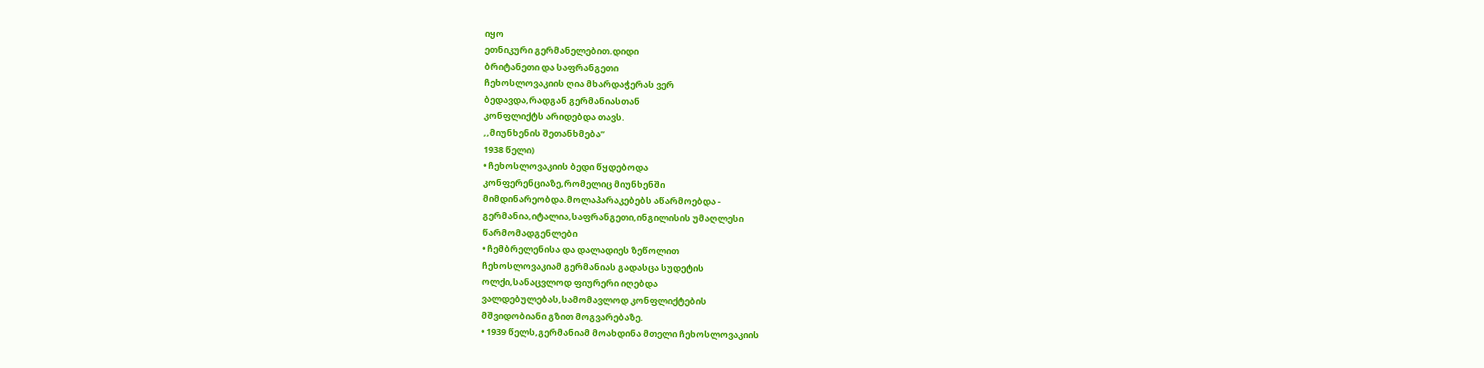იყო
ეთნიკური გერმანელებით.დიდი
ბრიტანეთი და საფრანგეთი
ჩეხოსლოვაკიის ღია მხარდაჭერას ვერ
ბედავდა,რადგან გერმანიასთან
კონფლიქტს არიდებდა თავს.
,,მიუნხენის შეთანხმება”
1938 წელი)
• ჩეხოსლოვაკიის ბედი წყდებოდა
კონფერენციაზე,რომელიც მიუნხენში
მიმდინარეობდა.მოლაპარაკებებს აწარმოებდა -
გერმანია,იტალია,საფრანგეთი,ინგილისის უმაღლესი
წარმომადგენლები
• ჩემბრელენისა და დალადიეს ზეწოლით
ჩეხოსლოვაკიამ გერმანიას გადასცა სუდეტის
ოლქი,სანაცვლოდ ფიურერი იღებდა
ვალდებულებას,სამომავლოდ კონფლიქტების
მშვიდობიანი გზით მოგვარებაზე.
• 1939 წელს,გერმანიამ მოახდინა მთელი ჩეხოსლოვაკიის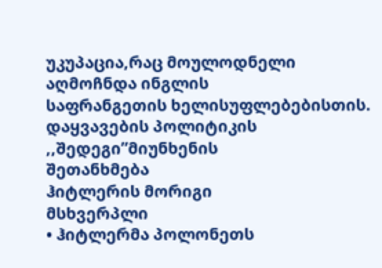უკუპაცია,რაც მოულოდნელი აღმოჩნდა ინგლის
საფრანგეთის ხელისუფლებებისთის.
დაყვავების პოლიტიკის ,,შედეგი”მიუნხენის
შეთანხმება
ჰიტლერის მორიგი
მსხვერპლი
• ჰიტლერმა პოლონეთს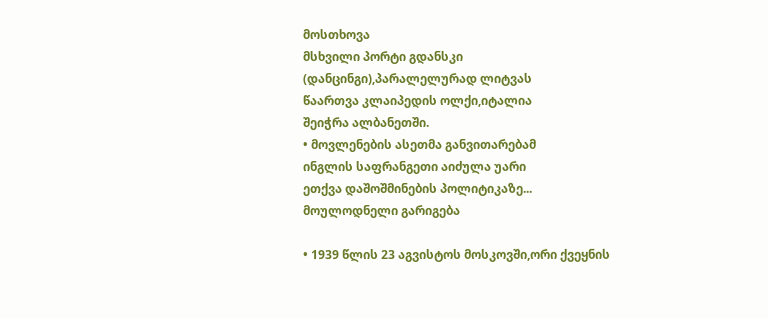მოსთხოვა
მსხვილი პორტი გდანსკი
(დანცინგი),პარალელურად ლიტვას
წაართვა კლაიპედის ოლქი,იტალია
შეიჭრა ალბანეთში.
• მოვლენების ასეთმა განვითარებამ
ინგლის საფრანგეთი აიძულა უარი
ეთქვა დაშოშმინების პოლიტიკაზე...
მოულოდნელი გარიგება

• 1939 წლის 23 აგვისტოს მოსკოვში,ორი ქვეყნის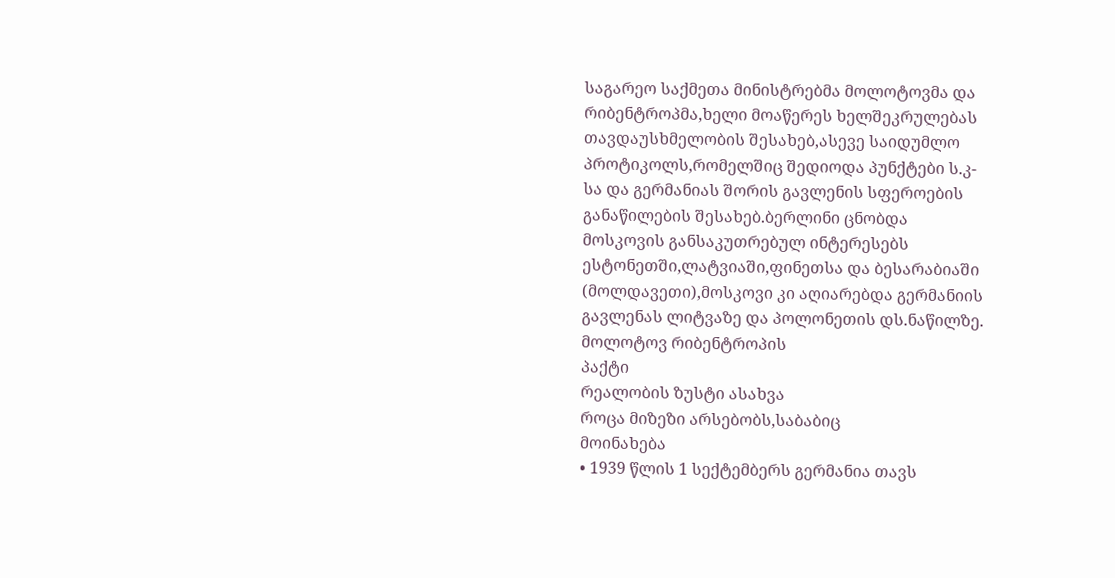საგარეო საქმეთა მინისტრებმა მოლოტოვმა და
რიბენტროპმა,ხელი მოაწერეს ხელშეკრულებას
თავდაუსხმელობის შესახებ,ასევე საიდუმლო
პროტიკოლს,რომელშიც შედიოდა პუნქტები ს.კ-
სა და გერმანიას შორის გავლენის სფეროების
განაწილების შესახებ.ბერლინი ცნობდა
მოსკოვის განსაკუთრებულ ინტერესებს
ესტონეთში,ლატვიაში,ფინეთსა და ბესარაბიაში
(მოლდავეთი),მოსკოვი კი აღიარებდა გერმანიის
გავლენას ლიტვაზე და პოლონეთის დს.ნაწილზე.
მოლოტოვ რიბენტროპის
პაქტი
რეალობის ზუსტი ასახვა
როცა მიზეზი არსებობს,საბაბიც
მოინახება
• 1939 წლის 1 სექტემბერს გერმანია თავს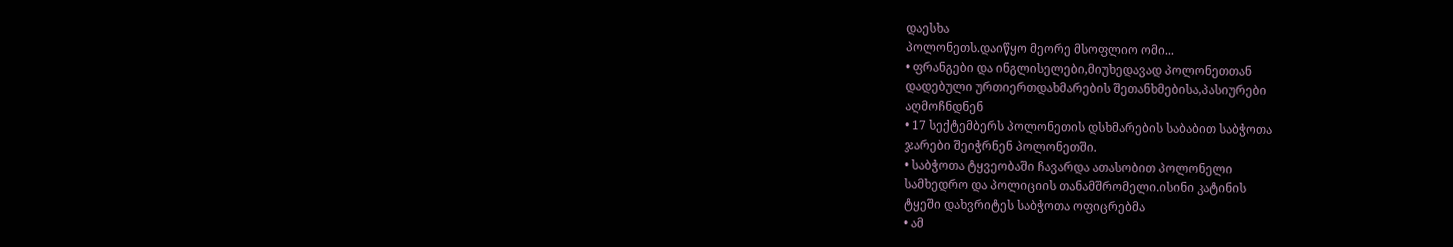დაესხა
პოლონეთს.დაიწყო მეორე მსოფლიო ომი...
• ფრანგები და ინგლისელები,მიუხედავად პოლონეთთან
დადებული ურთიერთდახმარების შეთანხმებისა,პასიურები
აღმოჩნდნენ
• 17 სექტემბერს პოლონეთის დსხმარების საბაბით საბჭოთა
ჯარები შეიჭრნენ პოლონეთში.
• საბჭოთა ტყვეობაში ჩავარდა ათასობით პოლონელი
სამხედრო და პოლიციის თანამშრომელი.ისინი კატინის
ტყეში დახვრიტეს საბჭოთა ოფიცრებმა
• ამ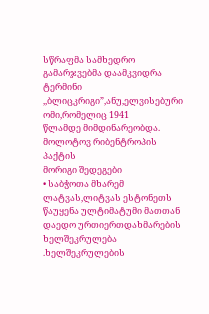სწრაფმა სამხედრო გამარჯვებმა დაამკვიდრა
ტერმინი ,,ბლიცკრიგი”,ანუ,ელვისებური ომი,რომელიც 1941
წლამდე მიმდინარეობდა.
მოლოტოვ რიბენტროპის პაქტის
მორიგი შედეგები
• საბჭოთა მხარემ ლატვას,ლიტვას ესტონეთს წაუყენა ულტიმატუმი მათთან
დაედო ურთიერთდახმარების ხელშეკრულება .ხელშეკრულების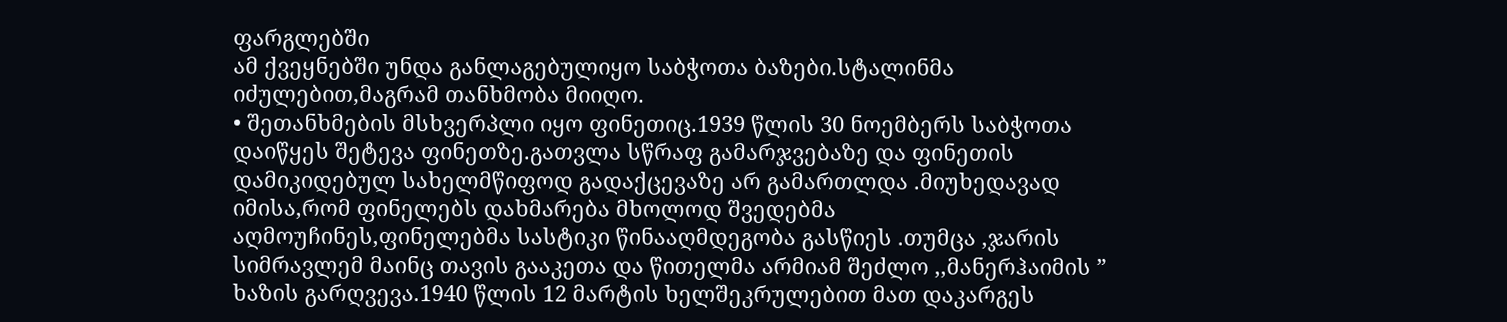ფარგლებში
ამ ქვეყნებში უნდა განლაგებულიყო საბჭოთა ბაზები.სტალინმა
იძულებით,მაგრამ თანხმობა მიიღო.
• შეთანხმების მსხვერპლი იყო ფინეთიც.1939 წლის 30 ნოემბერს საბჭოთა
დაიწყეს შეტევა ფინეთზე.გათვლა სწრაფ გამარჯვებაზე და ფინეთის
დამიკიდებულ სახელმწიფოდ გადაქცევაზე არ გამართლდა .მიუხედავად
იმისა,რომ ფინელებს დახმარება მხოლოდ შვედებმა
აღმოუჩინეს,ფინელებმა სასტიკი წინააღმდეგობა გასწიეს .თუმცა ,ჯარის
სიმრავლემ მაინც თავის გააკეთა და წითელმა არმიამ შეძლო ,,მანერჰაიმის ”
ხაზის გარღვევა.1940 წლის 12 მარტის ხელშეკრულებით მათ დაკარგეს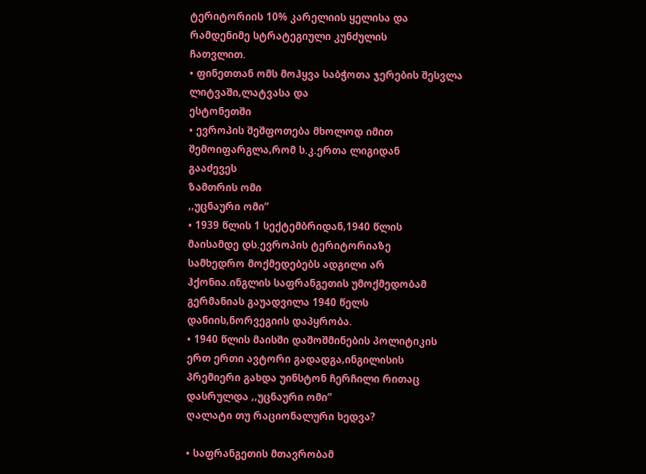ტერიტორიის 10% კარელიის ყელისა და რამდენიმე სტრატეგიული კუნძულის
ჩათვლით.
• ფინეთთან ომს მოჰყვა საბჭოთა ჯერების შესვლა ლიტვაში,ლატვასა და
ესტონეთში
• ევროპის შეშფოთება მხოლოდ იმით შემოიფარგლა,რომ ს.კ.ერთა ლიგიდან
გააძევეს
ზამთრის ომი
,,უცნაური ომი”
• 1939 წლის 1 სექტემბრიდან,1940 წლის
მაისამდე დს.ევროპის ტერიტორიაზე
სამხედრო მოქმედებებს ადგილი არ
ჰქონია.ინგლის საფრანგეთის უმოქმედობამ
გერმანიას გაუადვილა 1940 წელს
დანიის,ნორვეგიის დაპყრობა.
• 1940 წლის მაისში დაშოშმინების პოლიტიკის
ერთ ერთი ავტორი გადადგა,ინგილისის
პრემიერი გახდა უინსტონ ჩერჩილი რითაც
დასრულდა ,,უცნაური ომი”
ღალატი თუ რაციონალური ხედვა?

• საფრანგეთის მთავრობამ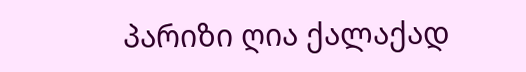პარიზი ღია ქალაქად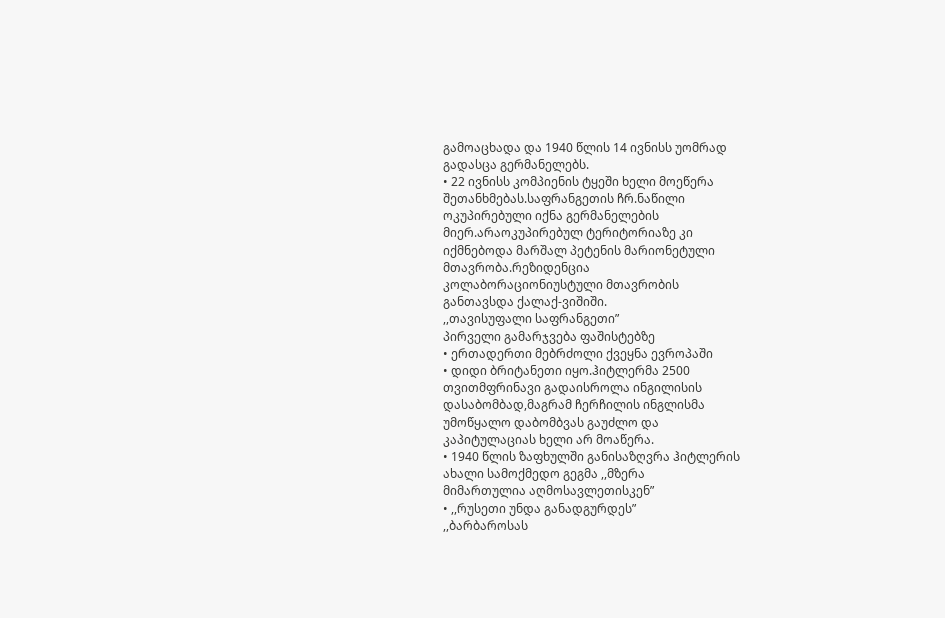გამოაცხადა და 1940 წლის 14 ივნისს უომრად
გადასცა გერმანელებს.
• 22 ივნისს კომპიენის ტყეში ხელი მოეწერა
შეთანხმებას.საფრანგეთის ჩრ.ნაწილი
ოკუპირებული იქნა გერმანელების
მიერ.არაოკუპირებულ ტერიტორიაზე კი
იქმნებოდა მარშალ პეტენის მარიონეტული
მთავრობა.რეზიდენცია
კოლაბორაციონიუსტული მთავრობის
განთავსდა ქალაქ-ვიშიში.
,,თავისუფალი საფრანგეთი”
პირველი გამარჯვება ფაშისტებზე
• ერთადერთი მებრძოლი ქვეყნა ევროპაში
• დიდი ბრიტანეთი იყო.ჰიტლერმა 2500
თვითმფრინავი გადაისროლა ინგილისის
დასაბომბად,მაგრამ ჩერჩილის ინგლისმა
უმოწყალო დაბომბვას გაუძლო და
კაპიტულაციას ხელი არ მოაწერა.
• 1940 წლის ზაფხულში განისაზღვრა ჰიტლერის
ახალი სამოქმედო გეგმა ,,მზერა
მიმართულია აღმოსავლეთისკენ”
• ,,რუსეთი უნდა განადგურდეს”
,,ბარბაროსას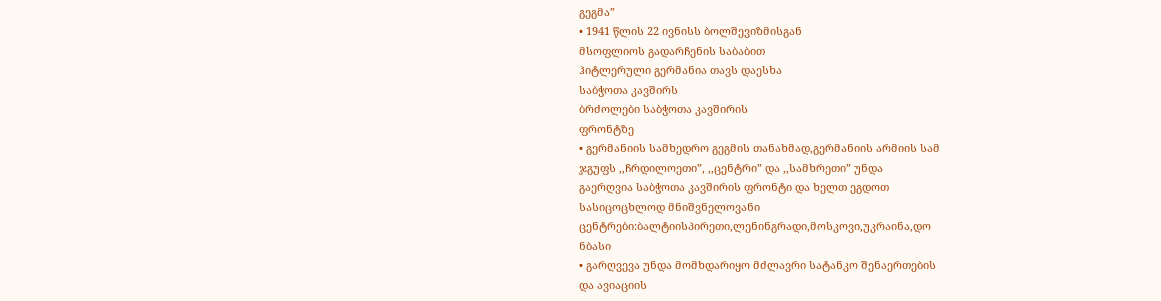გეგმა”
• 1941 წლის 22 ივნისს ბოლშევიზმისგან
მსოფლიოს გადარჩენის საბაბით
ჰიტლერული გერმანია თავს დაესხა
საბჭოთა კავშირს
ბრძოლები საბჭოთა კავშირის
ფრონტზე
• გერმანიის სამხედრო გეგმის თანახმად,გერმანიის არმიის სამ
ჯგუფს ,,ჩრდილოეთი”, ,,ცენტრი” და ,,სამხრეთი” უნდა
გაერღვია საბჭოთა კავშირის ფრონტი და ხელთ ეგდოთ
სასიცოცხლოდ მნიშვნელოვანი
ცენტრები:ბალტიისპირეთი,ლენინგრადი,მოსკოვი,უკრაინა,დო
ნბასი
• გარღვევა უნდა მომხდარიყო მძლავრი სატანკო შენაერთების
და ავიაციის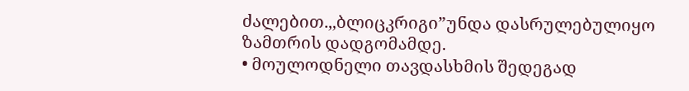ძალებით.,,ბლიცკრიგი”უნდა დასრულებულიყო
ზამთრის დადგომამდე.
• მოულოდნელი თავდასხმის შედეგად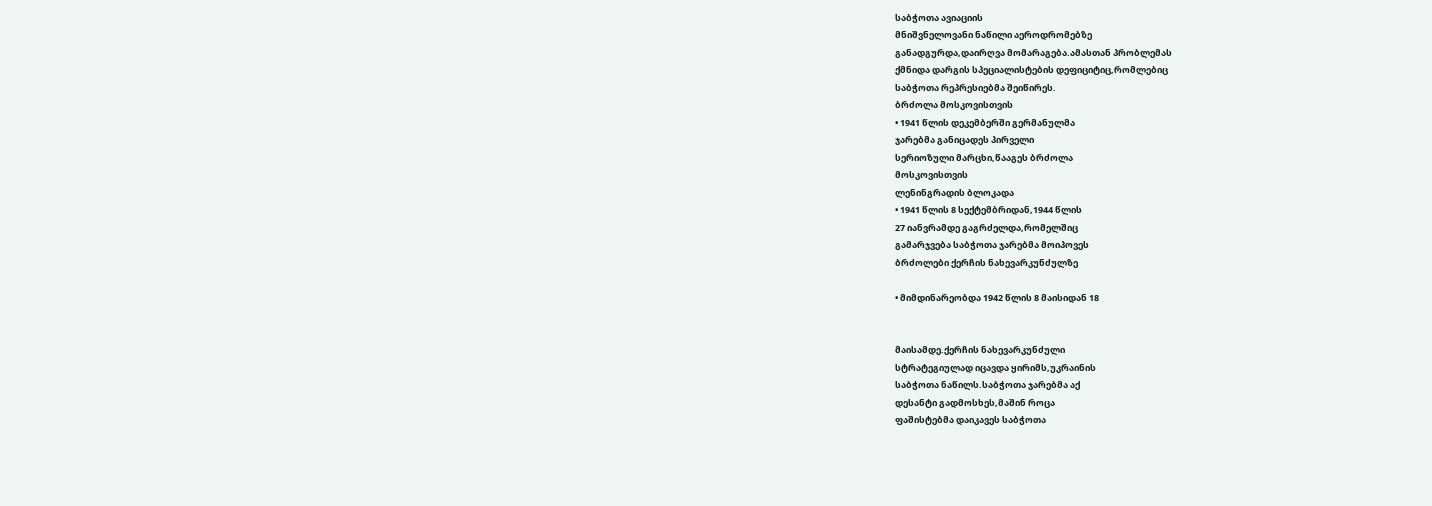საბჭოთა ავიაციის
მნიშვნელოვანი ნაწილი აეროდრომებზე
განადგურდა,დაირღვა მომარაგება.ამასთან პრობლემას
ქმნიდა დარგის სპეციალისტების დეფიციტიც,რომლებიც
საბჭოთა რეპრესიებმა შეიწირეს.
ბრძოლა მოსკოვისთვის
• 1941 წლის დეკემბერში გერმანულმა
ჯარებმა განიცადეს პირველი
სერიოზული მარცხი,წააგეს ბრძოლა
მოსკოვისთვის
ლენინგრადის ბლოკადა
• 1941 წლის 8 სექტემბრიდან,1944 წლის
27 იანვრამდე გაგრძელდა,რომელშიც
გამარჯვება საბჭოთა ჯარებმა მოიპოვეს
ბრძოლები ქერჩის ნახევარკუნძულზე

• მიმდინარეობდა 1942 წლის 8 მაისიდან 18


მაისამდე.ქერჩის ნახევარკუნძული
სტრატეგიულად იცავდა ყირიმს,უკრაინის
საბჭოთა ნაწილს.საბჭოთა ჯარებმა აქ
დესანტი გადმოსხეს,მაშინ როცა
ფაშისტებმა დაიკავეს საბჭოთა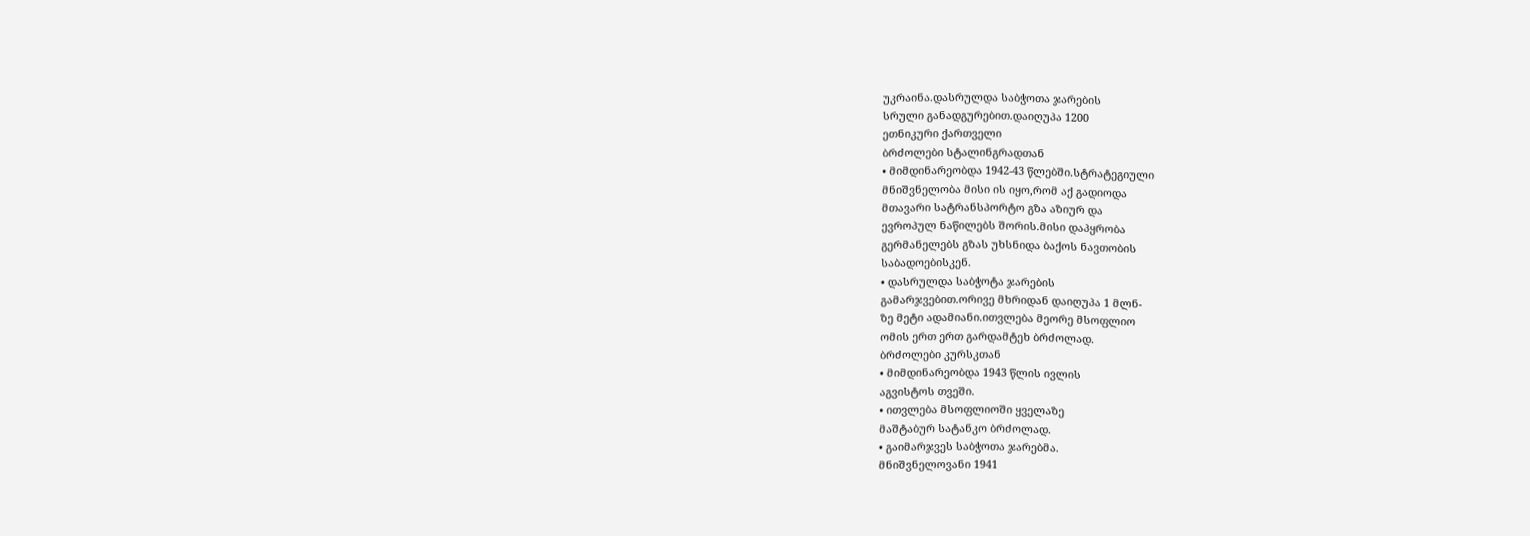უკრაინა.დასრულდა საბჭოთა ჯარების
სრული განადგურებით.დაიღუპა 1200
ეთნიკური ქართველი
ბრძოლები სტალინგრადთან
• მიმდინარეობდა 1942-43 წლებში.სტრატეგიული
მნიშვნელობა მისი ის იყო,რომ აქ გადიოდა
მთავარი სატრანსპორტო გზა აზიურ და
ევროპულ ნაწილებს შორის.მისი დაპყრობა
გერმანელებს გზას უხსნიდა ბაქოს ნავთობის
საბადოებისკენ.
• დასრულდა საბჭოტა ჯარების
გამარჯვებით.ორივე მხრიდან დაიღუპა 1 მლნ-
ზე მეტი ადამიანი.ითვლება მეორე მსოფლიო
ომის ერთ ერთ გარდამტეხ ბრძოლად.
ბრძოლები კურსკთან
• მიმდინარეობდა 1943 წლის ივლის
აგვისტოს თვეში.
• ითვლება მსოფლიოში ყველაზე
მაშტაბურ სატანკო ბრძოლად.
• გაიმარჯვეს საბჭოთა ჯარებმა.
მნიშვნელოვანი 1941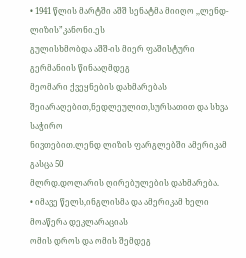• 1941 წლის მარტში აშშ სენატმა მიიღო ,,ლენდ-ლიზის”კანონი.ეს
გულისხმობდა აშშ-ის მიერ ფაშისტური გერმანიის წინააღმდეგ
მეომარი ქვეყნების დახმარებას
შეიარაღებით,ნედლეულით,სურსათით და სხვა საჭირო
ნივთებით.ლენდ ლიზის ფარგლებში ამერიკამ გასცა 50
მლრდ.დოლარის ღირებულების დახმარება.
• იმავე წელს,ინგლისმა და ამერიკამ ხელი მოაწერა დეკლარაციას
ომის დროს და ომის შემდეგ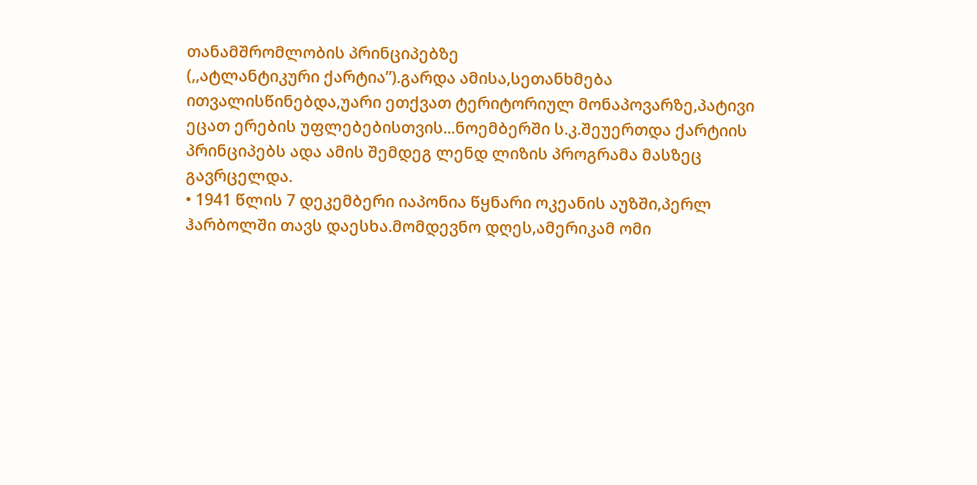თანამშრომლობის პრინციპებზე
(,,ატლანტიკური ქარტია”).გარდა ამისა,სეთანხმება
ითვალისწინებდა,უარი ეთქვათ ტერიტორიულ მონაპოვარზე,პატივი
ეცათ ერების უფლებებისთვის...ნოემბერში ს.კ.შეუერთდა ქარტიის
პრინციპებს ადა ამის შემდეგ ლენდ ლიზის პროგრამა მასზეც
გავრცელდა.
• 1941 წლის 7 დეკემბერი იაპონია წყნარი ოკეანის აუზში,პერლ
ჰარბოლში თავს დაესხა.მომდევნო დღეს,ამერიკამ ომი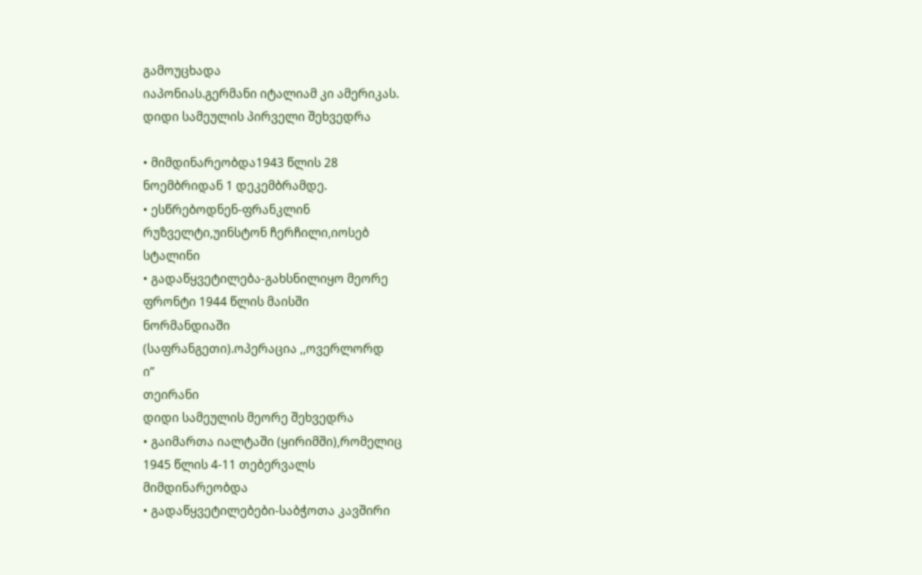გამოუცხადა
იაპონიას.გერმანი იტალიამ კი ამერიკას.
დიდი სამეულის პირველი შეხვედრა

• მიმდინარეობდა1943 წლის 28
ნოემბრიდან 1 დეკემბრამდე.
• ესწრებოდნენ-ფრანკლინ
რუზველტი,უინსტონ ჩერჩილი,იოსებ
სტალინი
• გადაწყვეტილება-გახსნილიყო მეორე
ფრონტი 1944 წლის მაისში
ნორმანდიაში
(საფრანგეთი).ოპერაცია ,,ოვერლორდ
ი”
თეირანი
დიდი სამეულის მეორე შეხვედრა
• გაიმართა იალტაში (ყირიმში),რომელიც
1945 წლის 4-11 თებერვალს
მიმდინარეობდა
• გადაწყვეტილებები-საბჭოთა კავშირი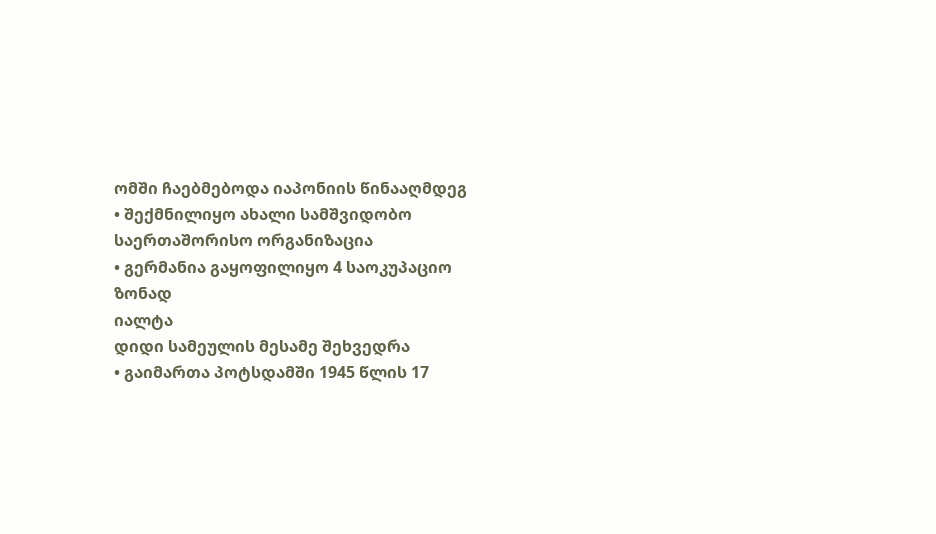ომში ჩაებმებოდა იაპონიის წინააღმდეგ
• შექმნილიყო ახალი სამშვიდობო
საერთაშორისო ორგანიზაცია
• გერმანია გაყოფილიყო 4 საოკუპაციო
ზონად
იალტა
დიდი სამეულის მესამე შეხვედრა
• გაიმართა პოტსდამში 1945 წლის 17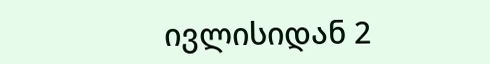ივლისიდან 2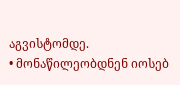აგვისტომდე.
• მონაწილეობდნენ იოსებ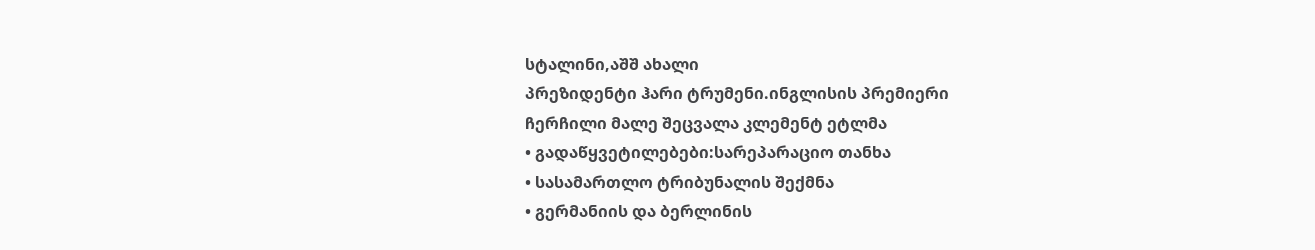სტალინი,აშშ ახალი
პრეზიდენტი ჰარი ტრუმენი.ინგლისის პრემიერი
ჩერჩილი მალე შეცვალა კლემენტ ეტლმა
• გადაწყვეტილებები:სარეპარაციო თანხა
• სასამართლო ტრიბუნალის შექმნა
• გერმანიის და ბერლინის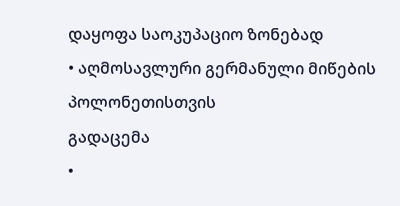დაყოფა საოკუპაციო ზონებად
• აღმოსავლური გერმანული მიწების პოლონეთისთვის
გადაცემა
•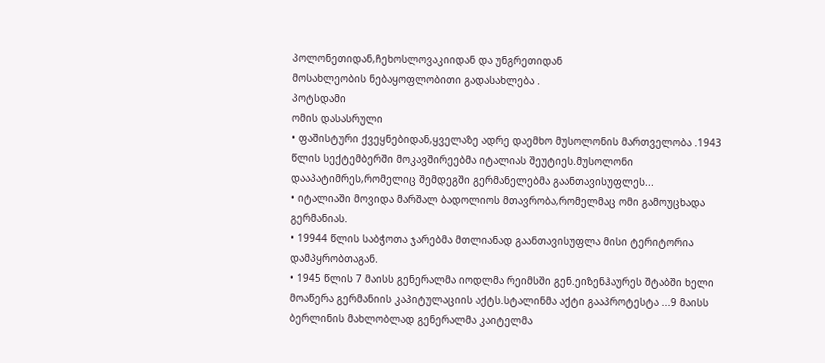პოლონეთიდან,ჩეხოსლოვაკიიდან და უნგრეთიდან
მოსახლეობის ნებაყოფლობითი გადასახლება .
პოტსდამი
ომის დასასრული
• ფაშისტური ქვეყნებიდან,ყველაზე ადრე დაემხო მუსოლონის მართველობა .1943
წლის სექტემბერში მოკავშირეებმა იტალიას შეუტიეს.მუსოლონი
დააპატიმრეს,რომელიც შემდეგში გერმანელებმა გაანთავისუფლეს...
• იტალიაში მოვიდა მარშალ ბადოლიოს მთავრობა,რომელმაც ომი გამოუცხადა
გერმანიას.
• 19944 წლის საბჭოთა ჯარებმა მთლიანად გაანთავისუფლა მისი ტერიტორია
დამპყრობთაგან.
• 1945 წლის 7 მაისს გენერალმა იოდლმა რეიმსში გენ.ეიზენჰაურეს შტაბში ხელი
მოაწერა გერმანიის კაპიტულაციის აქტს.სტალინმა აქტი გააპროტესტა ...9 მაისს
ბერლინის მახლობლად გენერალმა კაიტელმა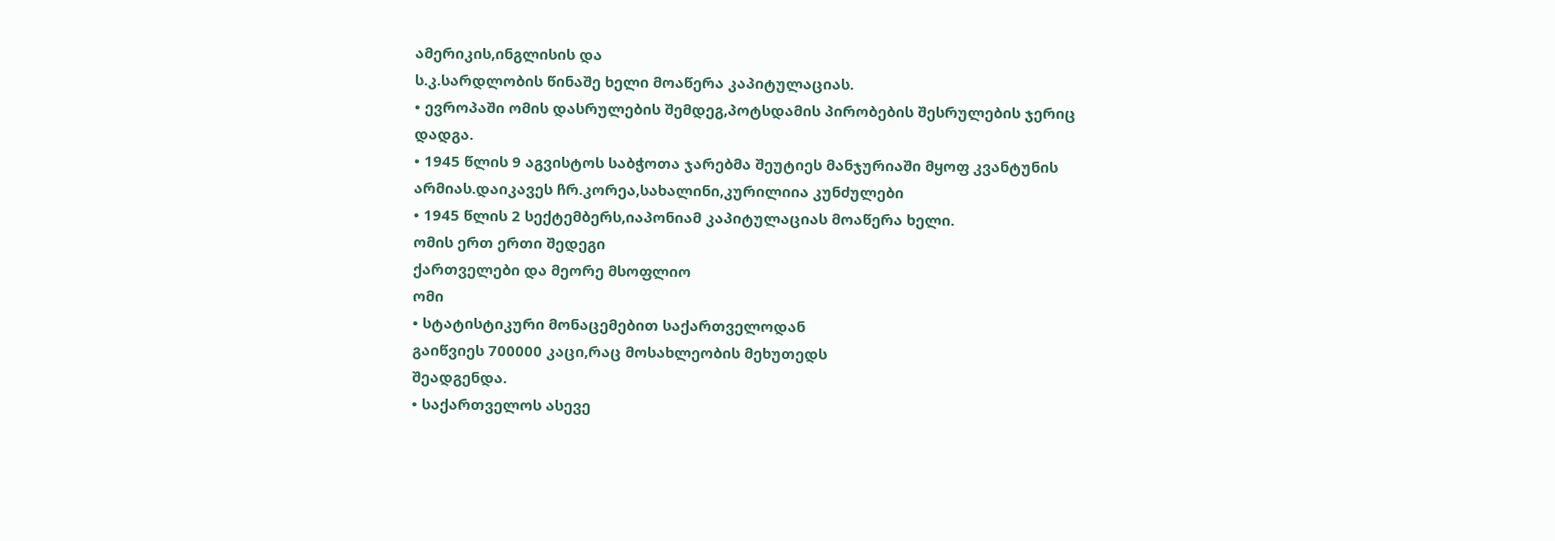ამერიკის,ინგლისის და
ს.კ.სარდლობის წინაშე ხელი მოაწერა კაპიტულაციას.
• ევროპაში ომის დასრულების შემდეგ,პოტსდამის პირობების შესრულების ჯერიც
დადგა.
• 1945 წლის 9 აგვისტოს საბჭოთა ჯარებმა შეუტიეს მანჯურიაში მყოფ კვანტუნის
არმიას.დაიკავეს ჩრ.კორეა,სახალინი,კურილიია კუნძულები
• 1945 წლის 2 სექტემბერს,იაპონიამ კაპიტულაციას მოაწერა ხელი.
ომის ერთ ერთი შედეგი
ქართველები და მეორე მსოფლიო
ომი
• სტატისტიკური მონაცემებით საქართველოდან
გაიწვიეს 700000 კაცი,რაც მოსახლეობის მეხუთედს
შეადგენდა.
• საქართველოს ასევე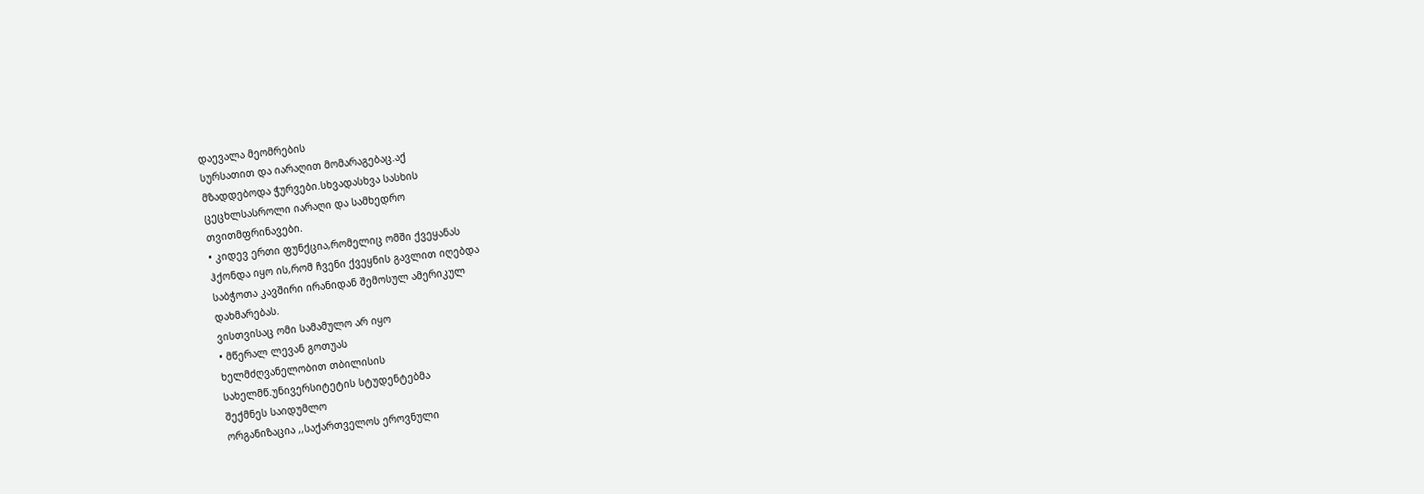დაევალა მეომრების
სურსათით და იარაღით მომარაგებაც.აქ
მზადდებოდა ჭურვები.სხვადასხვა სასხის
ცეცხლსასროლი იარაღი და სამხედრო
თვითმფრინავები.
• კიდევ ერთი ფუნქცია,რომელიც ომში ქვეყანას
ჰქონდა იყო ის,რომ ჩვენი ქვეყნის გავლით იღებდა
საბჭოთა კავშირი ირანიდან შემოსულ ამერიკულ
დახმარებას.
ვისთვისაც ომი სამამულო არ იყო
• მწერალ ლევან გოთუას
ხელმძღვანელობით თბილისის
სახელმწ.უნივერსიტეტის სტუდენტებმა
შექმნეს საიდუმლო
ორგანიზაცია ,,საქართველოს ეროვნული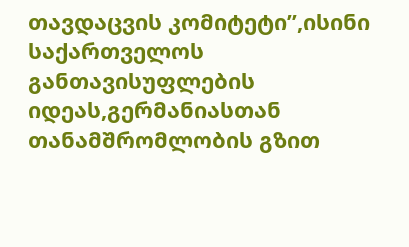თავდაცვის კომიტეტი”,ისინი საქართველოს
განთავისუფლების იდეას,გერმანიასთან
თანამშრომლობის გზით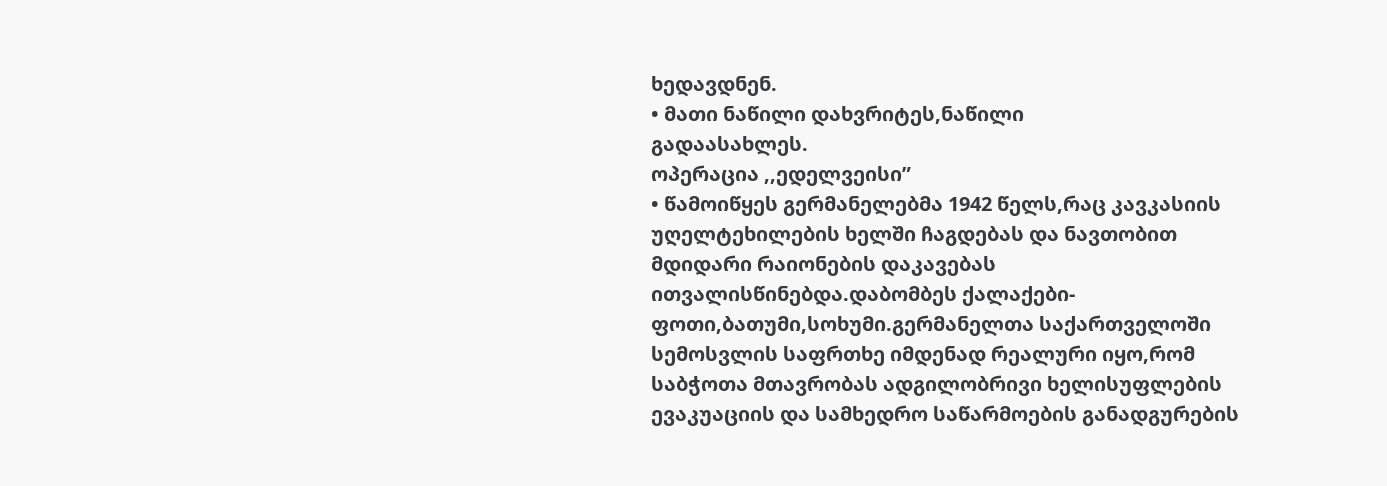ხედავდნენ.
• მათი ნაწილი დახვრიტეს,ნაწილი
გადაასახლეს.
ოპერაცია ,,ედელვეისი”
• წამოიწყეს გერმანელებმა 1942 წელს,რაც კავკასიის
უღელტეხილების ხელში ჩაგდებას და ნავთობით
მდიდარი რაიონების დაკავებას
ითვალისწინებდა.დაბომბეს ქალაქები-
ფოთი,ბათუმი,სოხუმი.გერმანელთა საქართველოში
სემოსვლის საფრთხე იმდენად რეალური იყო,რომ
საბჭოთა მთავრობას ადგილობრივი ხელისუფლების
ევაკუაციის და სამხედრო საწარმოების განადგურების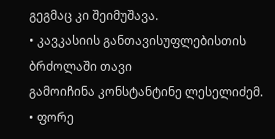გეგმაც კი შეიმუშავა.
• კავკასიის განთავისუფლებისთის ბრძოლაში თავი
გამოიჩინა კონსტანტინე ლესელიძემ.
• ფორე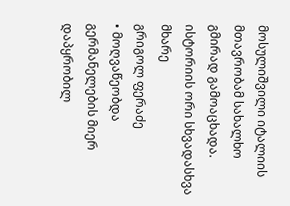მოსულიშვილი იტალიის მთავრობამ სახალხო
გმირად გამოაცხადა.
ისტორიის ორი სხვადასხვა მხარე
გრიგოლ ფერაძე
• მოღვაწეობდა
გერმანელების მიერ
დაპყრობილ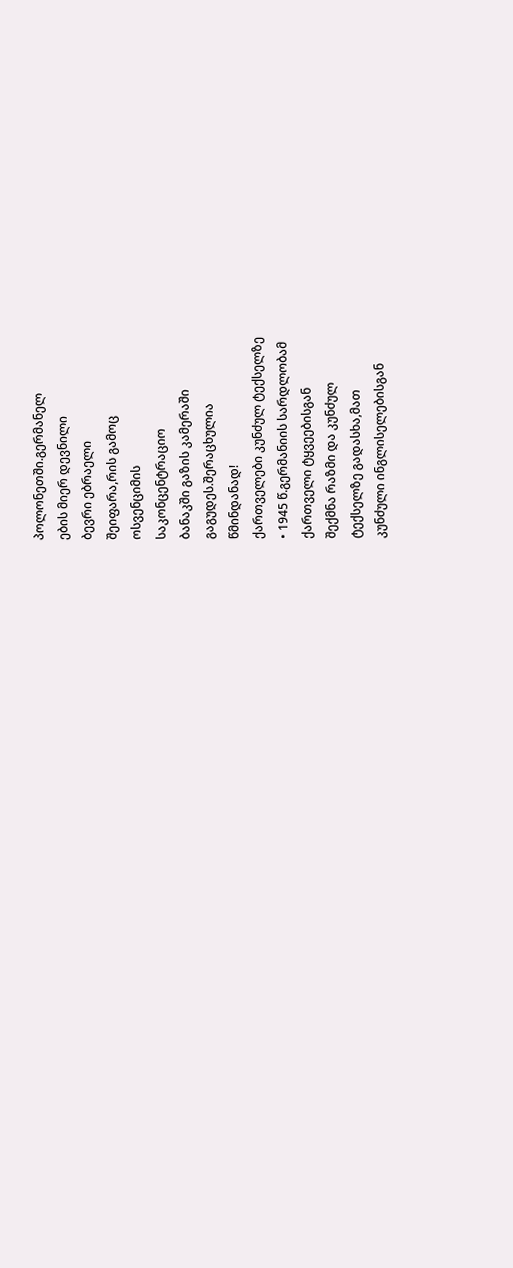პოლონეთში.გერმანელ
ების მიერ დევნილი
ბევრი ებრაელი
შეიფარა,რის გამოც
ოსვენციმის
საკონცენტრაციო
ბანაკში გაზის კამერაში
გაგუდეს.შერაცხულია
წმინდანად!
ქართველები კუნძულ ტექსელზე
• 1945 წ.გერმანიის სარდლობამ
ქართველი ტყვეებისგან
შექმნა რაზმი და კუნძულ
ტექსელზე გადასხა,მათ
კუნძული ინგლისელებისგან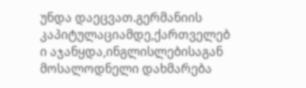უნდა დაეცვათ.გერმანიის
კაპიტულაციამდე,ქართველებ
ი აჯანყდა,ინგლისლებისაგან
მოსალოდნელი დახმარება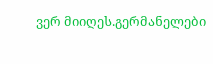ვერ მიიღეს.გერმანელები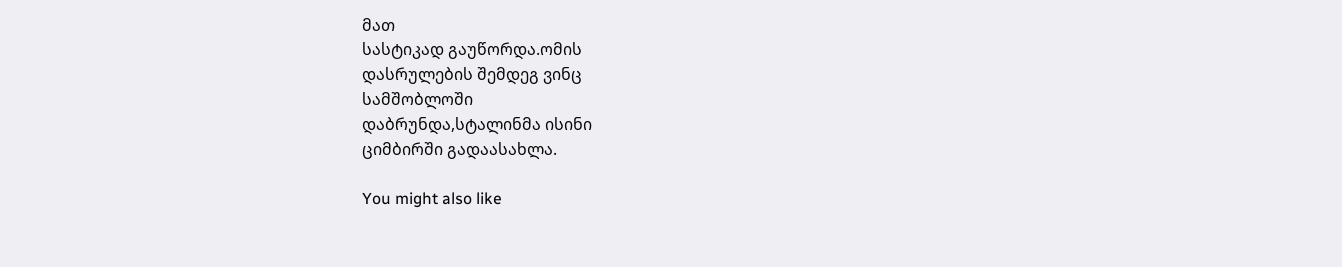მათ
სასტიკად გაუწორდა.ომის
დასრულების შემდეგ ვინც
სამშობლოში
დაბრუნდა,სტალინმა ისინი
ციმბირში გადაასახლა.

You might also like